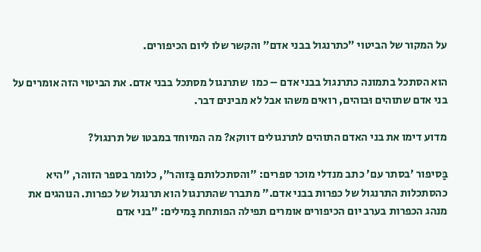על המקור של הביטוי "כתרנגול בבני אדם" והקשר שלו ליום הכיפורים.

הוא הסתכל בתמונה כתרנגול בבני אדם – כמו  שתרנגול מסתכל בבני אדם. את הביטוי הזה אומרים על בני אדם שתוהים וּבוהים, רואים משהו אבל לא מבינים דבר.

מדוע דימו את בני האדם התוהים לתרנגולים דווקא? מה המיוחד במבטו של תרנגול?

בַּסיפור 'בסתר עם' כתב מנדלי מוכר ספרים: "והסתכלותם בַּזוהר", כלומר בספר הזוהר, "היא כהסתכלות התרנגול של כפרות בבני אדם." מתברר שהתרנגול הוא תרנגול של כפרות. הנוהגים את מנהג הכפרות בערב יום הכיפורים אומרים תפילה הפותחת בַּמילים: "בני אדם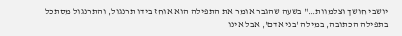יושבי חושך וצלמוות…" בשעה שהגבר אומר את התפילה הוא אוחז בידו תרנגול, והתרנגול מסתכל בתפילה הכתובה, במילה 'בני אדם', אבל אינו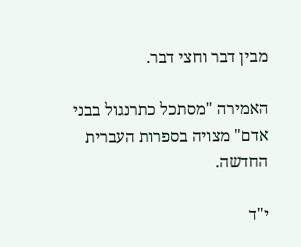מבין דבר וחצי דבר.

האמירה "מסתכל כתרנגול בבני אדם" מצויה בספרות העברית החדשה.

י"ד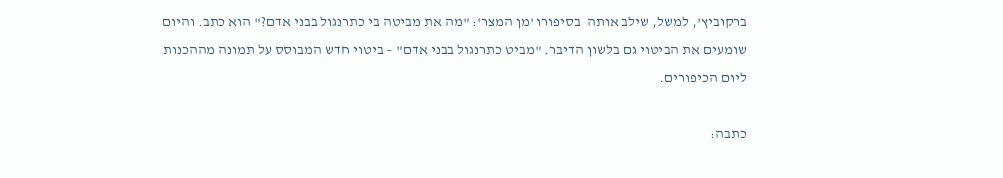ברקוביץ', למשל, שילב אותה  בסיפורו 'מן המצר': "מה את מביטה בי כתרנגול בבני אדם?" הוא כתב. והיום שומעים את הביטוי גם בלשון הדיבר. "מביט כתרנגול בבני אדם" – ביטוי חדש המבוסס על תמונה מההכנות ליום הכיפורים.

כתבה: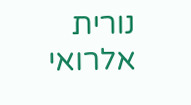נורית אלרואי